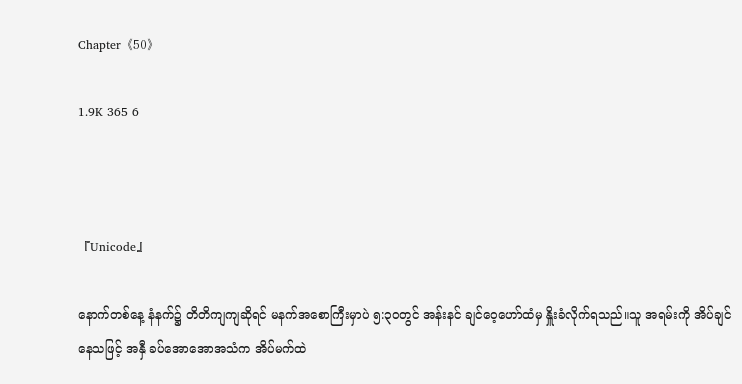Chapter《50》

1.9K 365 6



『Unicode』

နောက်တစ်နေ့ နံနက်၌ တိတိကျကျဆိုရင် မနက်အစောကြီးမှာပဲ ၅:၃၀တွင် အန်းနင် ချင်ဝေ့ဟော်ထံမှ နှိူးခံလိုက်ရသည်။သူ အရမ်းကို အိပ်ချင်နေသဖြင့် အနှီ ခပ်အောအောအသံက အိပ်မက်ထဲ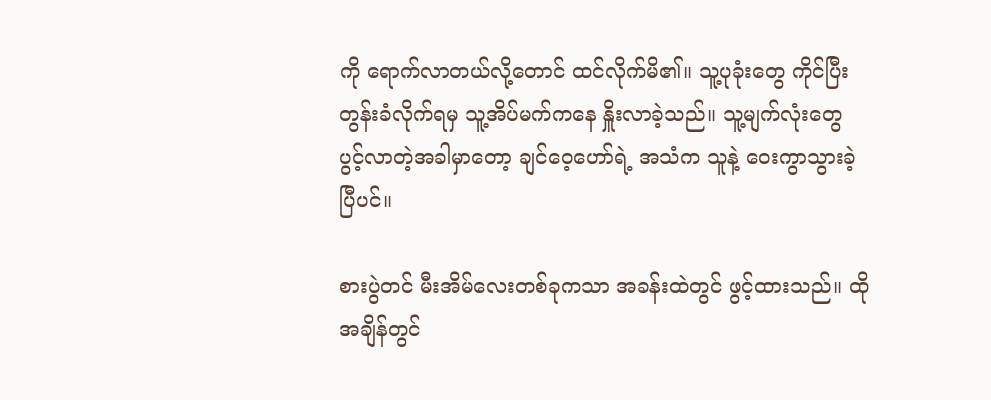ကို ရောက်လာတယ်လို့တောင် ထင်လိုက်မိ၏။ သူ့ပုခုံးတွေ ကိုင်ပြီး တွန်းခံလိုက်ရမှ သူ့အိပ်မက်ကနေ နှိူးလာခဲ့သည်။ သူ့မျက်လုံးတွေ ပွင့်လာတဲ့အခါမှာတော့ ချင်ဝေ့ဟော်ရဲ့ အသံက သူနဲ့ ဝေးကွာသွားခဲ့ပြီပင်။

စားပွဲတင် မီးအိမ်လေးတစ်ခုကသာ အခန်းထဲတွင် ဖွင့်ထားသည်။ ထိုအချိန်တွင်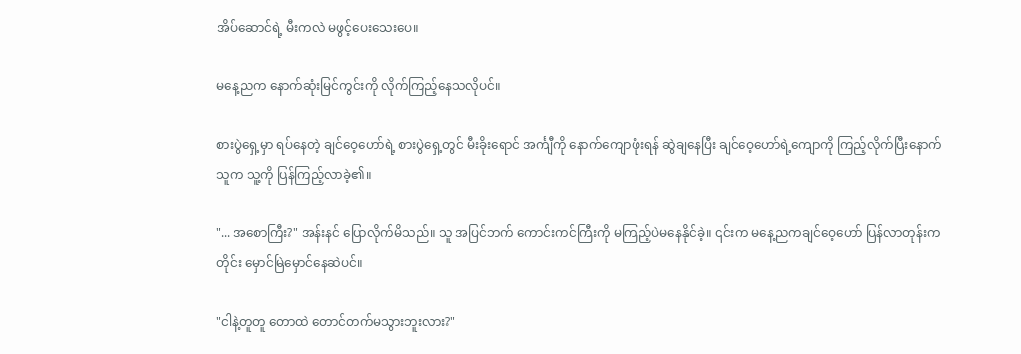အိပ်ဆောင်ရဲ့ မီးကလဲ မဖွင့်ပေးသေးပေ။

မနေ့ညက နောက်ဆုံးမြင်ကွင်းကို လိုက်ကြည့်နေသလိုပင်။

စားပွဲရှေ့မှာ ရပ်နေတဲ့ ချင်ဝေ့ဟော်ရဲ့ စားပွဲရှေ့တွင် မီးခိုးရောင် အင်္ကျီကို နောက်ကျောဖုံးရန် ဆွဲချနေပြီး ချင်ဝေ့ဟော်ရဲ့ကျောကို ကြည့်လိုက်ပြီးနောက် သူက သူ့ကို ပြန်ကြည့်လာခဲ့၏။

"... အစောကြီး?" အန်းနင် ပြောလိုက်မိသည်။ သူ အပြင်ဘက် ကောင်းကင်ကြီးကို မကြည့်ပဲမနေနိုင်ခဲ့။ ၎င်းက မနေ့ညကချင်ဝေ့ဟော် ပြန်လာတုန်းကတိုင်း မှောင်မြဲမှောင်နေဆဲပင်။

"ငါနဲ့တူတူ တောထဲ တောင်တက်မသွားဘူးလား?"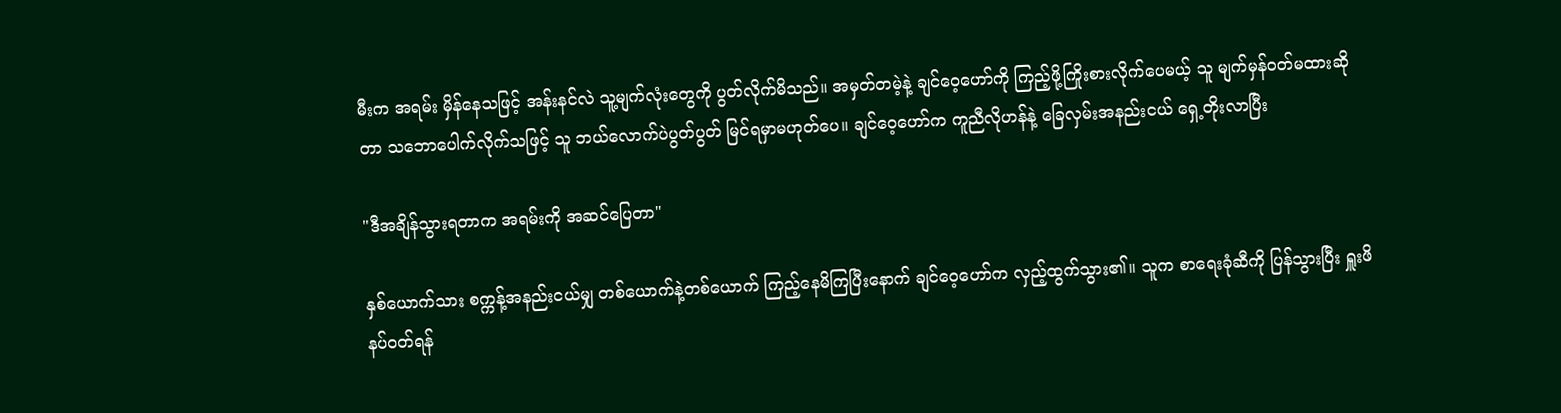မီးက အရမ်း မှိန်နေသဖြင့် အန်းနင်လဲ သူ့မျက်လုံးတွေကို ပွတ်လိုက်မိသည်။ အမှတ်တမဲ့နဲ့ ချင်ဝေ့ဟော်ကို ကြည့်ဖို့ကြိုးစားလိုက်ပေမယ့် သူ မျက်မှန်ဝတ်မထားဆိုတာ သဘောပေါက်လိုက်သဖြင့် သူ ဘယ်လောက်ပဲပွတ်ပွတ် မြင်ရမှာမဟုတ်ပေ။ ချင်ဝေ့ဟော်က ကူညီလိုဟန်နဲ့ ခြေလှမ်းအနည်းငယ် ရှေ့တိုးလာပြီး

"ဒီအချိန်သွားရတာက အရမ်းကို အဆင်ပြေတာ"

နှစ်ယောက်သား စက္ကန့်အနည်းငယ်မျှ တစ်ယောက်နဲ့တစ်ယောက် ကြည့်နေမိကြပြီးနောက် ချင်ဝေ့ဟော်က လှည့်ထွက်သွား၏။ သူက စာရေးခုံဆီကို ပြန်သွားပြီး ရှူးဖိနပ်ဝတ်ရန်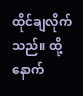ထိုင်ချလိုက်သည်။ ထို့နောက်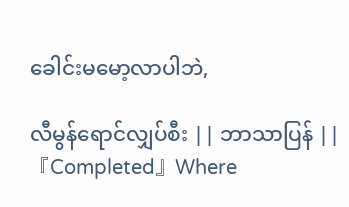ခေါင်းမမော့လာပါဘဲ,

လီမွန်ရောင်လျှပ်စီး || ဘာသာပြန် || 『Completed』Where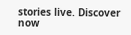stories live. Discover now